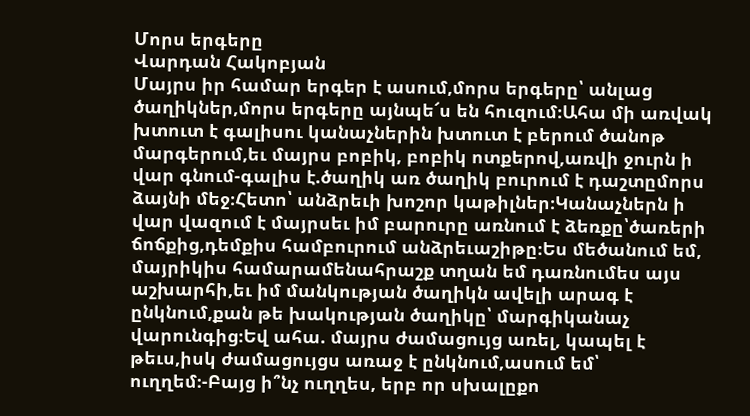Մորս երգերը
Վարդան Հակոբյան
Մայրս իր համար երգեր է ասում,մորս երգերը՝ անլաց ծաղիկներ,մորս երգերը այնպե՜ս են հուզում։Ահա մի առվակ խտուտ է գալիսու կանաչներին խտուտ է բերում ծանոթ մարգերում,եւ մայրս բոբիկ, բոբիկ ոտքերով,առվի ջուրն ի վար գնում-գալիս է.ծաղիկ առ ծաղիկ բուրում է դաշտըմորս ձայնի մեջ։Հետո՝ անձրեւի խոշոր կաթիլներ։Կանաչներն ի վար վազում է մայրսեւ իմ բարուրը առնում է ձեռքը՝ծառերի ճոճքից,դեմքիս համբուրում անձրեւաշիթը։Ես մեծանում եմ, մայրիկիս համարամենահրաշք տղան եմ դառնումես այս աշխարհի,եւ իմ մանկության ծաղիկն ավելի արագ է ընկնում,քան թե խակության ծաղիկը՝ մարգիկանաչ վարունգից։Եվ ահա. մայրս ժամացույց առել, կապել է թեւս,իսկ ժամացույցս առաջ է ընկնում,ասում եմ՝ ուղղեմ։-Բայց ի՞նչ ուղղես, երբ որ սխալըքո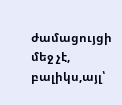ժամացույցի մեջ չէ, բալիկս,այլ՝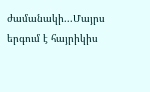ժամանակի...Մայրս երգում է հայրիկիս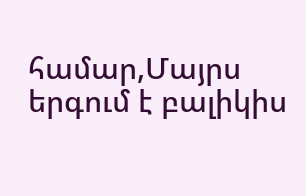համար,Մայրս երգում է բալիկիս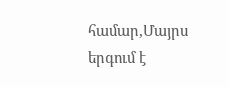համար,Մայրս երգում է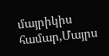մայրիկիս համար,Մայրս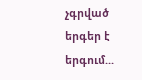չգրված երգեր է երգում...